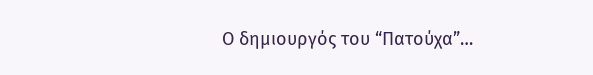O δημιουργός του “Πατούχα”…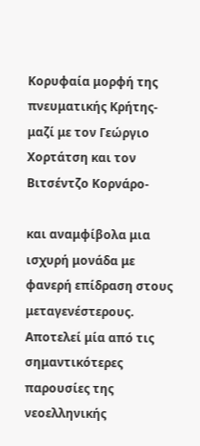Κορυφαία μορφή της πνευματικής Κρήτης-μαζί με τον Γεώργιο Χορτάτση και τον Βιτσέντζο Κορνάρο-

και αναμφίβολα μια ισχυρή μονάδα με φανερή επίδραση στους μεταγενέστερους. Αποτελεί μία από τις σημαντικότερες παρουσίες της νεοελληνικής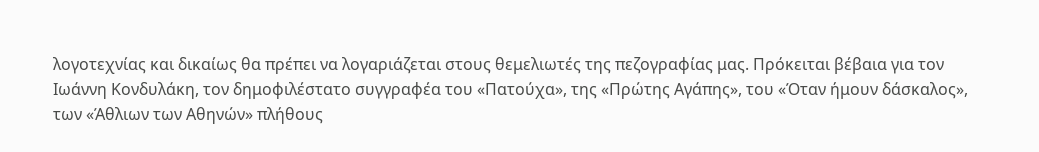λογοτεχνίας και δικαίως θα πρέπει να λογαριάζεται στους θεμελιωτές της πεζογραφίας μας. Πρόκειται βέβαια για τον Ιωάννη Κονδυλάκη, τον δημοφιλέστατο συγγραφέα του «Πατούχα», της «Πρώτης Αγάπης», του «Όταν ήμουν δάσκαλος», των «Άθλιων των Αθηνών» πλήθους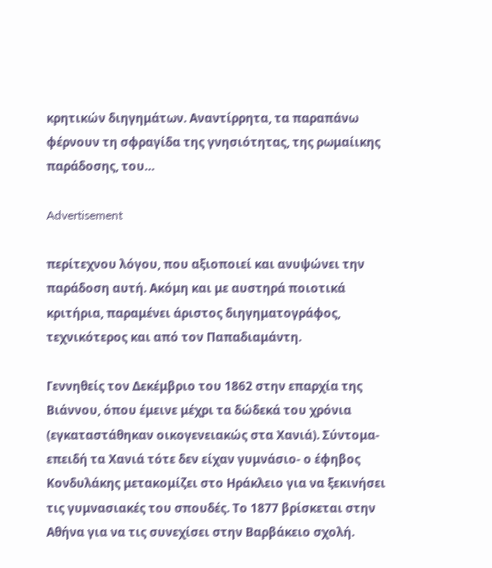κρητικών διηγημάτων. Αναντίρρητα, τα παραπάνω φέρνουν τη σφραγίδα της γνησιότητας, της ρωμαίικης παράδοσης, του…

Advertisement

περίτεχνου λόγου, που αξιοποιεί και ανυψώνει την παράδοση αυτή. Ακόμη και με αυστηρά ποιοτικά κριτήρια, παραμένει άριστος διηγηματογράφος, τεχνικότερος και από τον Παπαδιαμάντη.

Γεννηθείς τον Δεκέμβριο του 1862 στην επαρχία της Βιάννου, όπου έμεινε μέχρι τα δώδεκά του χρόνια (εγκαταστάθηκαν οικογενειακώς στα Χανιά). Σύντομα- επειδή τα Χανιά τότε δεν είχαν γυμνάσιο- ο έφηβος Κονδυλάκης μετακομίζει στο Ηράκλειο για να ξεκινήσει τις γυμνασιακές του σπουδές. Το 1877 βρίσκεται στην Αθήνα για να τις συνεχίσει στην Βαρβάκειο σχολή.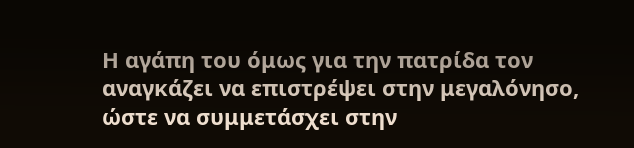Η αγάπη του όμως για την πατρίδα τον αναγκάζει να επιστρέψει στην μεγαλόνησο, ώστε να συμμετάσχει στην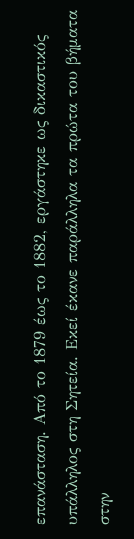επανάσταση. Από το 1879 έως το 1882, εργάστηκε ως δικαστικός υπάλληλος στη Σητεία. Εκεί έκανε παράλληλα τα πρώτα του βήματα στην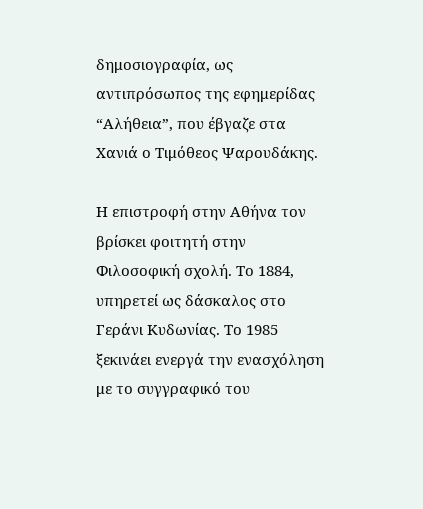δημοσιογραφία, ως αντιπρόσωπος της εφημερίδας “Αλήθεια”, που έβγαζε στα Χανιά ο Τιμόθεος Ψαρουδάκης.

Η επιστροφή στην Αθήνα τον βρίσκει φοιτητή στην Φιλοσοφική σχολή. Το 1884, υπηρετεί ως δάσκαλος στο Γεράνι Κυδωνίας. Το 1985 ξεκινάει ενεργά την ενασχόληση με το συγγραφικό του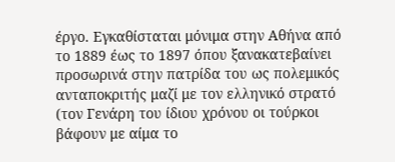έργο. Εγκαθίσταται μόνιμα στην Αθήνα από το 1889 έως το 1897 όπου ξανακατεβαίνει προσωρινά στην πατρίδα του ως πολεμικός ανταποκριτής μαζί με τον ελληνικό στρατό (τον Γενάρη του ίδιου χρόνου οι τούρκοι βάφουν με αίμα το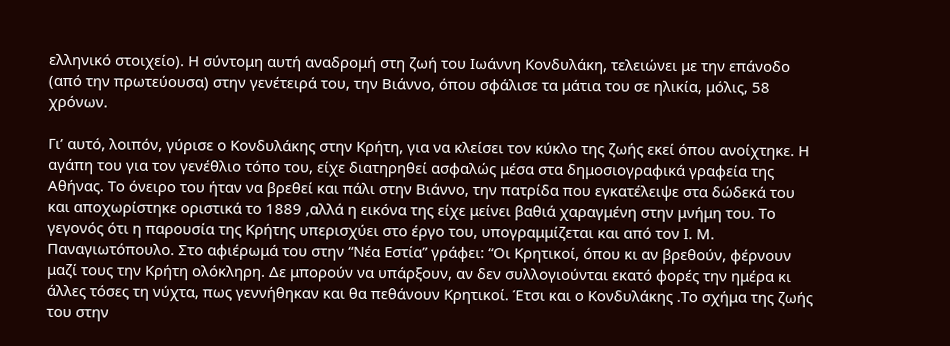ελληνικό στοιχείο). Η σύντομη αυτή αναδρομή στη ζωή του Ιωάννη Κονδυλάκη, τελειώνει με την επάνοδο (από την πρωτεύουσα) στην γενέτειρά του, την Βιάννο, όπου σφάλισε τα μάτια του σε ηλικία, μόλις, 58 χρόνων.

Γι’ αυτό, λοιπόν, γύρισε ο Κονδυλάκης στην Κρήτη, για να κλείσει τον κύκλο της ζωής εκεί όπου ανοίχτηκε. Η αγάπη του για τον γενέθλιο τόπο του, είχε διατηρηθεί ασφαλώς μέσα στα δημοσιογραφικά γραφεία της Αθήνας. Το όνειρο του ήταν να βρεθεί και πάλι στην Βιάννο, την πατρίδα που εγκατέλειψε στα δώδεκά του και αποχωρίστηκε οριστικά το 1889 ,αλλά η εικόνα της είχε μείνει βαθιά χαραγμένη στην μνήμη του. Το γεγονός ότι η παρουσία της Κρήτης υπερισχύει στο έργο του, υπογραμμίζεται και από τον Ι. Μ. Παναγιωτόπουλο. Στο αφιέρωμά του στην “Νέα Εστία” γράφει: “Οι Κρητικοί, όπου κι αν βρεθούν, φέρνουν μαζί τους την Κρήτη ολόκληρη. Δε μπορούν να υπάρξουν, αν δεν συλλογιούνται εκατό φορές την ημέρα κι άλλες τόσες τη νύχτα, πως γεννήθηκαν και θα πεθάνουν Κρητικοί. Έτσι και ο Κονδυλάκης .Το σχήμα της ζωής του στην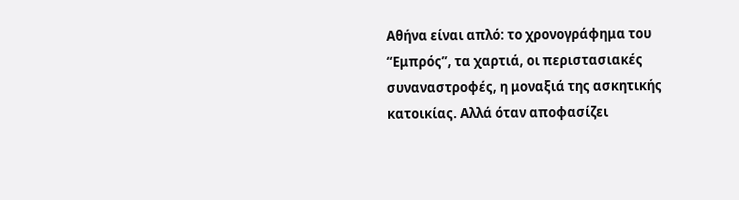Αθήνα είναι απλό: το χρονογράφημα του “Εμπρός”, τα χαρτιά, οι περιστασιακές συναναστροφές, η μοναξιά της ασκητικής κατοικίας. Αλλά όταν αποφασίζει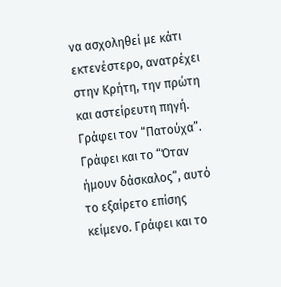να ασχοληθεί με κάτι εκτενέστερο, ανατρέχει στην Κρήτη, την πρώτη και αστείρευτη πηγή. Γράφει τον “Πατούχα”. Γράφει και το “Όταν ήμουν δάσκαλος”, αυτό το εξαίρετο επίσης κείμενο. Γράφει και το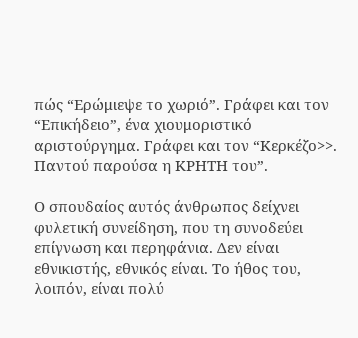πώς “Ερώμιεψε το χωριό”. Γράφει και τον “Επικήδειο”, ένα χιουμοριστικό αριστούργημα. Γράφει και τον “Κερκέζο>>. Παντού παρούσα η ΚΡΗΤΗ του”.

Ο σπουδαίος αυτός άνθρωπος δείχνει φυλετική συνείδηση, που τη συνοδεύει επίγνωση και περηφάνια. Δεν είναι εθνικιστής, εθνικός είναι. Το ήθος του, λοιπόν, είναι πολύ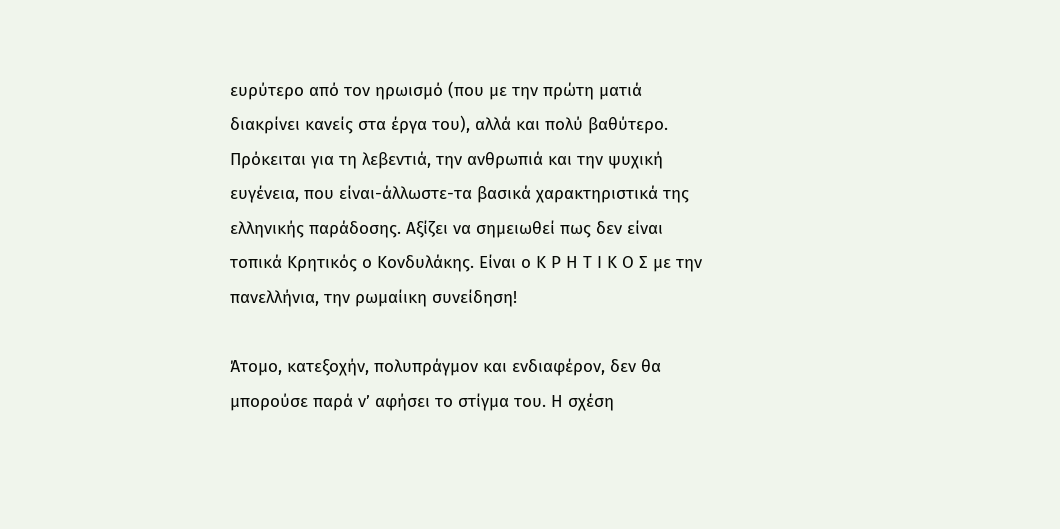ευρύτερο από τον ηρωισμό (που με την πρώτη ματιά διακρίνει κανείς στα έργα του), αλλά και πολύ βαθύτερο. Πρόκειται για τη λεβεντιά, την ανθρωπιά και την ψυχική ευγένεια, που είναι-άλλωστε-τα βασικά χαρακτηριστικά της ελληνικής παράδοσης. Αξίζει να σημειωθεί πως δεν είναι τοπικά Κρητικός ο Κονδυλάκης. Είναι ο Κ Ρ Η Τ Ι Κ Ο Σ με την πανελλήνια, την ρωμαίικη συνείδηση!

Άτομο, κατεξοχήν, πολυπράγμον και ενδιαφέρον, δεν θα μπορούσε παρά ν’ αφήσει το στίγμα του. Η σχέση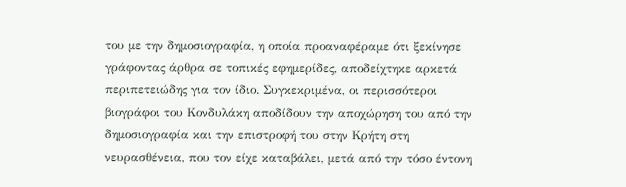του με την δημοσιογραφία, η οποία προαναφέραμε ότι ξεκίνησε γράφοντας άρθρα σε τοπικές εφημερίδες, αποδείχτηκε αρκετά περιπετειώδης για τον ίδιο. Συγκεκριμένα, οι περισσότεροι βιογράφοι του Κονδυλάκη αποδίδουν την αποχώρηση του από την δημοσιογραφία και την επιστροφή του στην Κρήτη στη νευρασθένεια, που τον είχε καταβάλει, μετά από την τόσο έντονη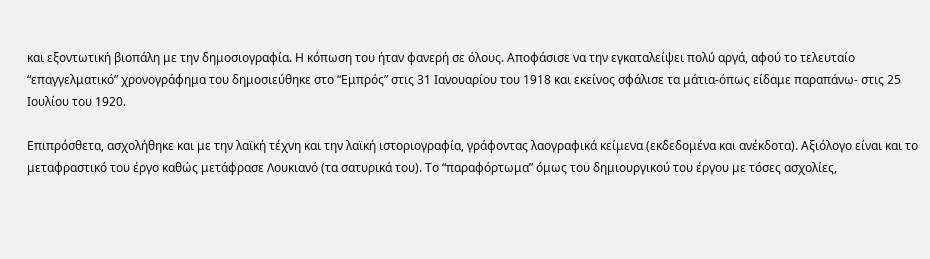και εξοντωτική βιοπάλη με την δημοσιογραφία. Η κόπωση του ήταν φανερή σε όλους. Αποφάσισε να την εγκαταλείψει πολύ αργά, αφού το τελευταίο “επαγγελματικό” χρονογράφημα του δημοσιεύθηκε στο “Εμπρός” στις 31 Ιανουαρίου του 1918 και εκείνος σφάλισε τα μάτια-όπως είδαμε παραπάνω- στις 25 Ιουλίου του 1920.

Επιπρόσθετα, ασχολήθηκε και με την λαϊκή τέχνη και την λαϊκή ιστοριογραφία, γράφοντας λαογραφικά κείμενα (εκδεδομένα και ανέκδοτα). Αξιόλογο είναι και το μεταφραστικό του έργο καθώς μετάφρασε Λουκιανό (τα σατυρικά του). Το “παραφόρτωμα” όμως του δημιουργικού του έργου με τόσες ασχολίες,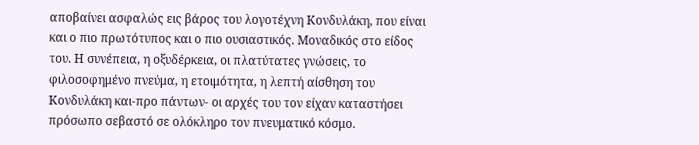αποβαίνει ασφαλώς εις βάρος του λογοτέχνη Κονδυλάκη, που είναι και ο πιο πρωτότυπος και ο πιο ουσιαστικός. Μοναδικός στο είδος του. Η συνέπεια, η οξυδέρκεια, οι πλατύτατες γνώσεις, το φιλοσοφημένο πνεύμα, η ετοιμότητα, η λεπτή αίσθηση του Κονδυλάκη και-προ πάντων- οι αρχές του τον είχαν καταστήσει πρόσωπο σεβαστό σε ολόκληρο τον πνευματικό κόσμο.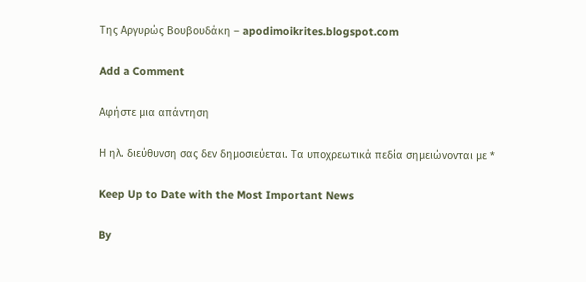Της Αργυρώς Βουβουδάκη – apodimoikrites.blogspot.com

Add a Comment

Αφήστε μια απάντηση

Η ηλ. διεύθυνση σας δεν δημοσιεύεται. Τα υποχρεωτικά πεδία σημειώνονται με *

Keep Up to Date with the Most Important News

By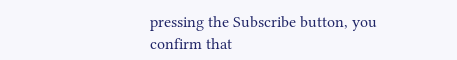pressing the Subscribe button, you confirm that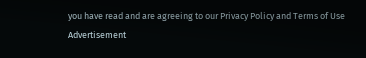you have read and are agreeing to our Privacy Policy and Terms of Use
Advertisement